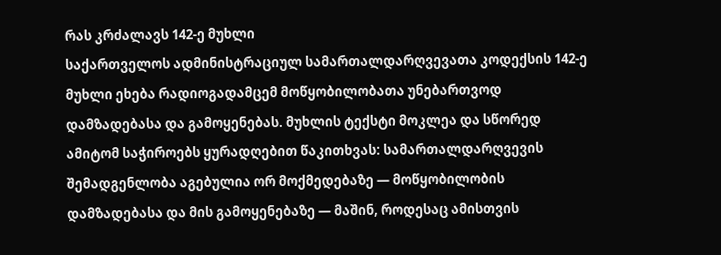რას კრძალავს 142-ე მუხლი
საქართველოს ადმინისტრაციულ სამართალდარღვევათა კოდექსის 142-ე მუხლი ეხება რადიოგადამცემ მოწყობილობათა უნებართვოდ დამზადებასა და გამოყენებას. მუხლის ტექსტი მოკლეა და სწორედ ამიტომ საჭიროებს ყურადღებით წაკითხვას: სამართალდარღვევის შემადგენლობა აგებულია ორ მოქმედებაზე — მოწყობილობის დამზადებასა და მის გამოყენებაზე — მაშინ, როდესაც ამისთვის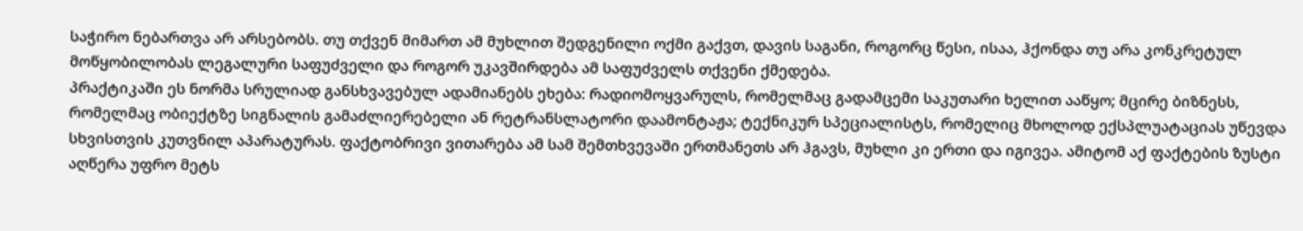საჭირო ნებართვა არ არსებობს. თუ თქვენ მიმართ ამ მუხლით შედგენილი ოქმი გაქვთ, დავის საგანი, როგორც წესი, ისაა, ჰქონდა თუ არა კონკრეტულ მოწყობილობას ლეგალური საფუძველი და როგორ უკავშირდება ამ საფუძველს თქვენი ქმედება.
პრაქტიკაში ეს ნორმა სრულიად განსხვავებულ ადამიანებს ეხება: რადიომოყვარულს, რომელმაც გადამცემი საკუთარი ხელით ააწყო; მცირე ბიზნესს, რომელმაც ობიექტზე სიგნალის გამაძლიერებელი ან რეტრანსლატორი დაამონტაჟა; ტექნიკურ სპეციალისტს, რომელიც მხოლოდ ექსპლუატაციას უწევდა სხვისთვის კუთვნილ აპარატურას. ფაქტობრივი ვითარება ამ სამ შემთხვევაში ერთმანეთს არ ჰგავს, მუხლი კი ერთი და იგივეა. ამიტომ აქ ფაქტების ზუსტი აღწერა უფრო მეტს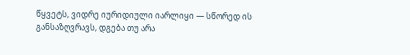წყვეტს, ვიდრე იურიდიული იარლიყი — სწორედ ის განსაზღვრავს, დგება თუ არა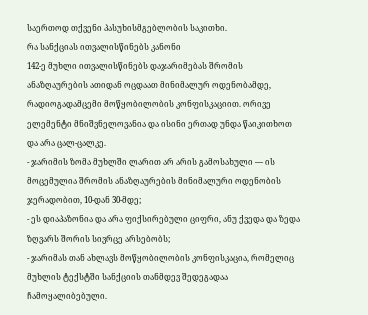საერთოდ თქვენი პასუხისმგებლობის საკითხი.
რა სანქციას ითვალისწინებს კანონი
142-ე მუხლი ითვალისწინებს დაჯარიმებას შრომის ანაზღაურების ათიდან ოცდაათ მინიმალურ ოდენობამდე, რადიოგადამცემი მოწყობილობის კონფისკაციით. ორივე ელემენტი მნიშვნელოვანია და ისინი ერთად უნდა წაიკითხოთ და არა ცალ-ცალკე.
- ჯარიმის ზომა მუხლში ლარით არ არის გამოსახული — ის მოცემულია შრომის ანაზღაურების მინიმალური ოდენობის ჯერადობით, 10-დან 30-მდე;
- ეს დიაპაზონია და არა ფიქსირებული ციფრი, ანუ ქვედა და ზედა ზღვარს შორის სივრცე არსებობს;
- ჯარიმას თან ახლავს მოწყობილობის კონფისკაცია, რომელიც მუხლის ტექსტში სანქციის თანმდევ შედეგადაა ჩამოყალიბებული.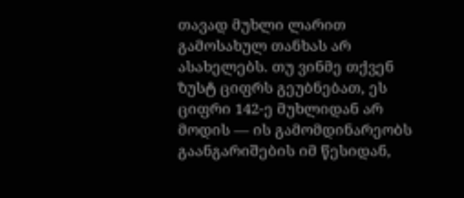თავად მუხლი ლარით გამოსახულ თანხას არ ასახელებს. თუ ვინმე თქვენ ზუსტ ციფრს გეუბნებათ, ეს ციფრი 142-ე მუხლიდან არ მოდის — ის გამომდინარეობს გაანგარიშების იმ წესიდან,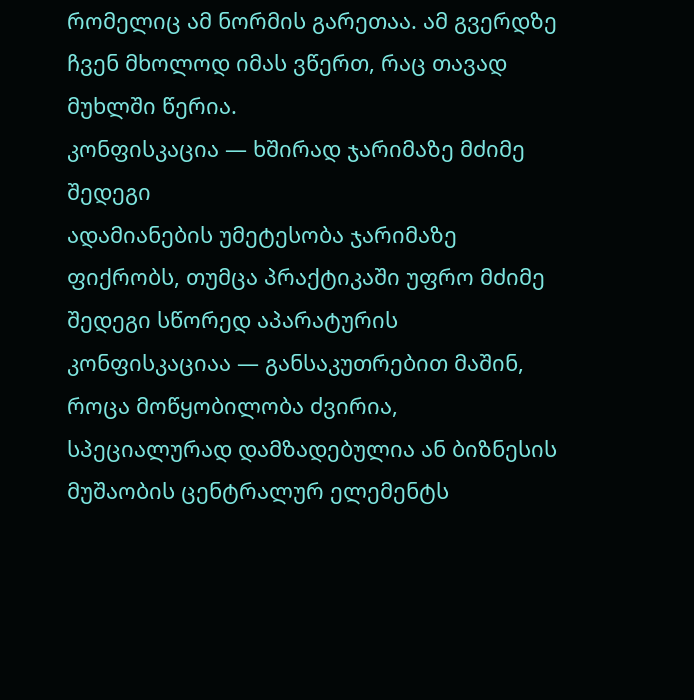რომელიც ამ ნორმის გარეთაა. ამ გვერდზე ჩვენ მხოლოდ იმას ვწერთ, რაც თავად მუხლში წერია.
კონფისკაცია — ხშირად ჯარიმაზე მძიმე შედეგი
ადამიანების უმეტესობა ჯარიმაზე ფიქრობს, თუმცა პრაქტიკაში უფრო მძიმე შედეგი სწორედ აპარატურის კონფისკაციაა — განსაკუთრებით მაშინ, როცა მოწყობილობა ძვირია, სპეციალურად დამზადებულია ან ბიზნესის მუშაობის ცენტრალურ ელემენტს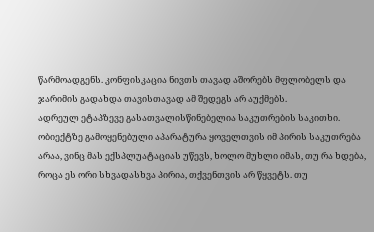წარმოადგენს. კონფისკაცია ნივთს თავად აშორებს მფლობელს და ჯარიმის გადახდა თავისთავად ამ შედეგს არ აუქმებს.
ადრეულ ეტაპზევე გასათვალისწინებელია საკუთრების საკითხი. ობიექტზე გამოყენებული აპარატურა ყოველთვის იმ პირის საკუთრება არაა, ვინც მას ექსპლუატაციას უწევს, ხოლო მუხლი იმას, თუ რა ხდება, როცა ეს ორი სხვადასხვა პირია, თქვენთვის არ წყვეტს. თუ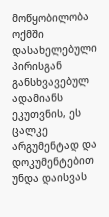მოწყობილობა ოქმში დასახელებული პირისგან განსხვავებულ ადამიანს ეკუთვნის, ეს ცალკე არგუმენტად და დოკუმენტებით უნდა დაისვას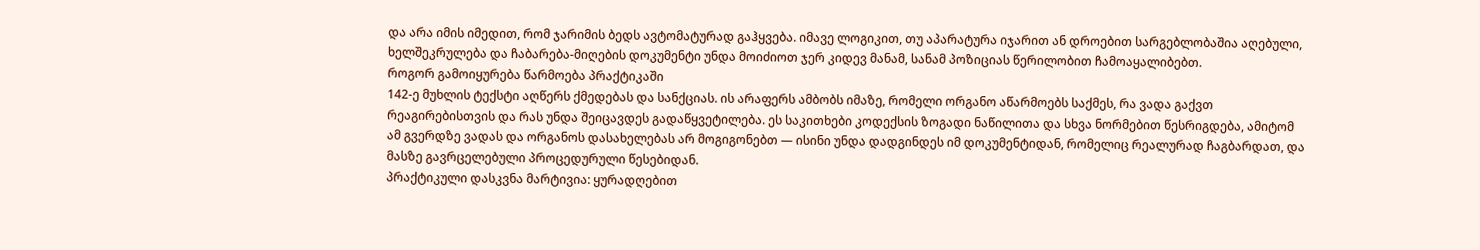და არა იმის იმედით, რომ ჯარიმის ბედს ავტომატურად გაჰყვება. იმავე ლოგიკით, თუ აპარატურა იჯარით ან დროებით სარგებლობაშია აღებული, ხელშეკრულება და ჩაბარება-მიღების დოკუმენტი უნდა მოიძიოთ ჯერ კიდევ მანამ, სანამ პოზიციას წერილობით ჩამოაყალიბებთ.
როგორ გამოიყურება წარმოება პრაქტიკაში
142-ე მუხლის ტექსტი აღწერს ქმედებას და სანქციას. ის არაფერს ამბობს იმაზე, რომელი ორგანო აწარმოებს საქმეს, რა ვადა გაქვთ რეაგირებისთვის და რას უნდა შეიცავდეს გადაწყვეტილება. ეს საკითხები კოდექსის ზოგადი ნაწილითა და სხვა ნორმებით წესრიგდება, ამიტომ ამ გვერდზე ვადას და ორგანოს დასახელებას არ მოგიგონებთ — ისინი უნდა დადგინდეს იმ დოკუმენტიდან, რომელიც რეალურად ჩაგბარდათ, და მასზე გავრცელებული პროცედურული წესებიდან.
პრაქტიკული დასკვნა მარტივია: ყურადღებით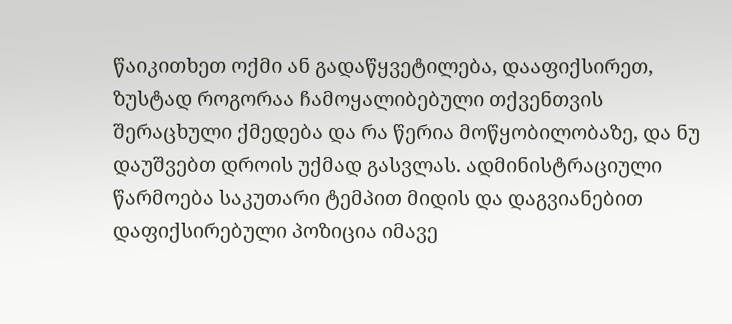წაიკითხეთ ოქმი ან გადაწყვეტილება, დააფიქსირეთ, ზუსტად როგორაა ჩამოყალიბებული თქვენთვის შერაცხული ქმედება და რა წერია მოწყობილობაზე, და ნუ დაუშვებთ დროის უქმად გასვლას. ადმინისტრაციული წარმოება საკუთარი ტემპით მიდის და დაგვიანებით დაფიქსირებული პოზიცია იმავე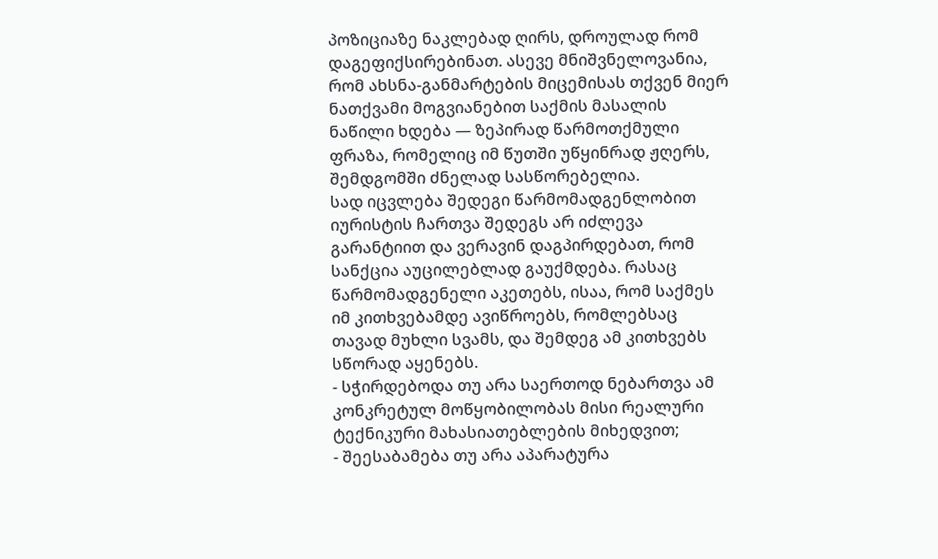პოზიციაზე ნაკლებად ღირს, დროულად რომ დაგეფიქსირებინათ. ასევე მნიშვნელოვანია, რომ ახსნა-განმარტების მიცემისას თქვენ მიერ ნათქვამი მოგვიანებით საქმის მასალის ნაწილი ხდება — ზეპირად წარმოთქმული ფრაზა, რომელიც იმ წუთში უწყინრად ჟღერს, შემდგომში ძნელად სასწორებელია.
სად იცვლება შედეგი წარმომადგენლობით
იურისტის ჩართვა შედეგს არ იძლევა გარანტიით და ვერავინ დაგპირდებათ, რომ სანქცია აუცილებლად გაუქმდება. რასაც წარმომადგენელი აკეთებს, ისაა, რომ საქმეს იმ კითხვებამდე ავიწროებს, რომლებსაც თავად მუხლი სვამს, და შემდეგ ამ კითხვებს სწორად აყენებს.
- სჭირდებოდა თუ არა საერთოდ ნებართვა ამ კონკრეტულ მოწყობილობას მისი რეალური ტექნიკური მახასიათებლების მიხედვით;
- შეესაბამება თუ არა აპარატურა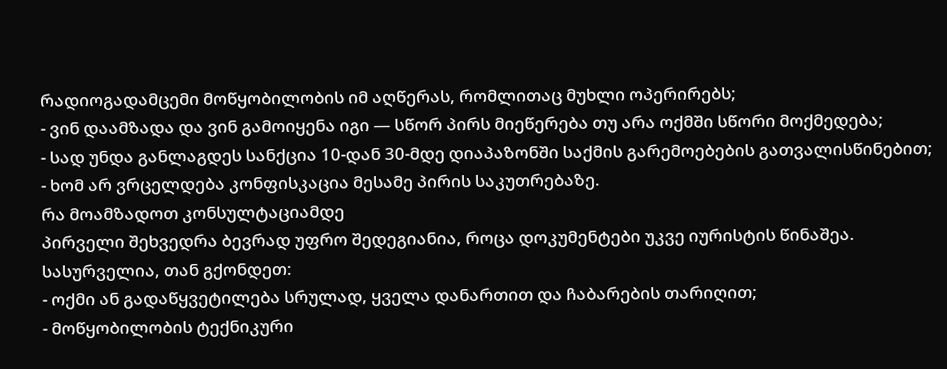რადიოგადამცემი მოწყობილობის იმ აღწერას, რომლითაც მუხლი ოპერირებს;
- ვინ დაამზადა და ვინ გამოიყენა იგი — სწორ პირს მიეწერება თუ არა ოქმში სწორი მოქმედება;
- სად უნდა განლაგდეს სანქცია 10-დან 30-მდე დიაპაზონში საქმის გარემოებების გათვალისწინებით;
- ხომ არ ვრცელდება კონფისკაცია მესამე პირის საკუთრებაზე.
რა მოამზადოთ კონსულტაციამდე
პირველი შეხვედრა ბევრად უფრო შედეგიანია, როცა დოკუმენტები უკვე იურისტის წინაშეა. სასურველია, თან გქონდეთ:
- ოქმი ან გადაწყვეტილება სრულად, ყველა დანართით და ჩაბარების თარიღით;
- მოწყობილობის ტექნიკური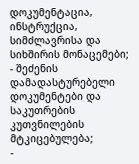დოკუმენტაცია, ინსტრუქცია, სიმძლავრისა და სიხშირის მონაცემები;
- შეძენის დამადასტურებელი დოკუმენტები და საკუთრების კუთვნილების მტკიცებულება;
-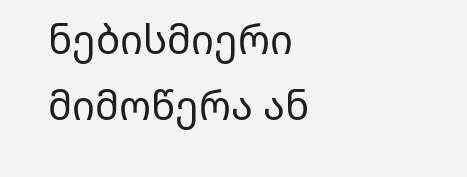ნებისმიერი მიმოწერა ან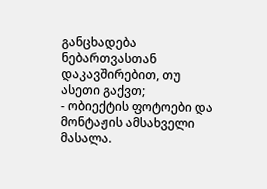განცხადება ნებართვასთან დაკავშირებით, თუ ასეთი გაქვთ;
- ობიექტის ფოტოები და მონტაჟის ამსახველი მასალა.